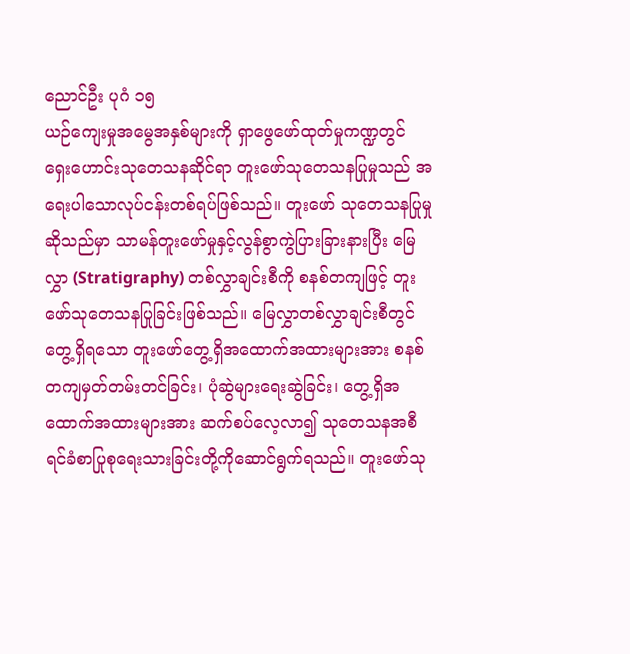ညောင်ဦး ပုဂံ ၁၅
ယဉ်ကျေးမှုအမွေအနှစ်များကို ရှာဖွေဖော်ထုတ်မှုကဏ္ဍတွင် ရှေးဟောင်းသုတေသနဆိုင်ရာ တူးဖော်သုတေသနပြုမှုသည် အရေးပါသောလုပ်ငန်းတစ်ရပ်ဖြစ်သည်။ တူးဖော် သုတေသနပြုမှုဆိုသည်မှာ သာမန်တူးဖော်မှုနှင့်လွန်စွာကွဲပြားခြားနားပြီး မြေလွှာ (Stratigraphy) တစ်လွှာချင်းစီကို စနစ်တကျဖြင့် တူးဖော်သုတေသနပြုခြင်းဖြစ်သည်။ မြေလွှာတစ်လွှာချင်းစီတွင် တွေ့ရှိရသော တူးဖော်တွေ့ရှိအထောက်အထားများအား စနစ် တကျမှတ်တမ်းတင်ခြင်း၊ ပုံဆွဲများရေးဆွဲခြင်း၊ တွေ့ရှိအထောက်အထားများအား ဆက်စပ်လေ့လာ၍ သုတေသနအစီရင်ခံစာပြုစုရေးသားခြင်းတို့ကိုဆောင်ရွက်ရသည်။ တူးဖော်သု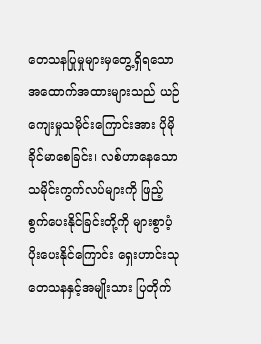တေသနပြုမှုများမှတွေ့ရှိရသောအထောက်အထားများသည် ယဉ်ကျေးမှုသမိုင်းကြောင်းအား ပိုမိုခိုင်မာစေခြင်း၊ လစ်ဟာနေသောသမိုင်းကွက်လပ်များကို ဖြည့်စွက်ပေးနိုင်ခြင်းတို့ကို များစွာပံ့ပိုးပေးနိုင်ကြောင်း ရှေးဟာင်းသုတေသနနှင့်အမျိုးသား ပြတိုက်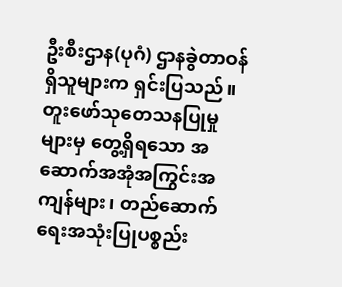ဦးစီးဌာန(ပုဂံ) ဌာနခွဲတာဝန်ရှိသူများက ရှင်းပြသည်။
တူးဖော်သုတေသနပြုမှုများမှ တွေ့ရှိရသော အဆောက်အအုံအကြွင်းအကျန်များ၊ တည်ဆောက်ရေးအသုံးပြုပစ္စည်း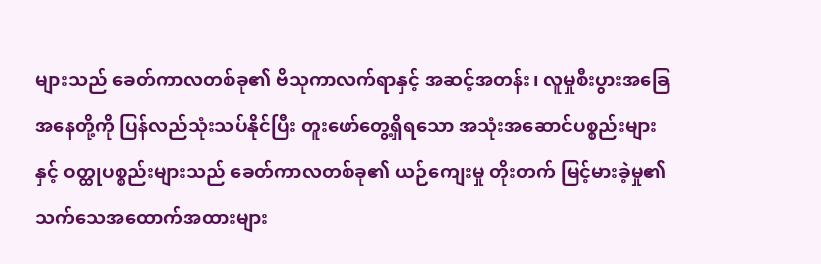များသည် ခေတ်ကာလတစ်ခု၏ ဗိသုကာလက်ရာနှင့် အဆင့်အတန်း၊ လူမှုစီးပွားအခြေအနေတို့ကို ပြန်လည်သုံးသပ်နိုင်ပြီး တူးဖော်တွေ့ရှိရသော အသုံးအဆောင်ပစ္စည်းများနှင့် ဝတ္ထုပစ္စည်းများသည် ခေတ်ကာလတစ်ခု၏ ယဉ်ကျေးမှု တိုးတက် မြင့်မားခဲ့မှု၏ သက်သေအထောက်အထားများ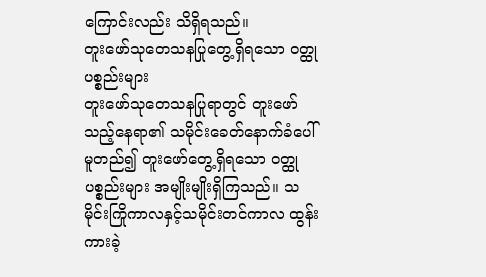ကြောင်းလည်း သိရှိရသည်။
တူးဖော်သုတေသနပြုတွေ့ရှိရသော ဝတ္ထုပစ္စည်းများ
တူးဖော်သုတေသနပြုရာတွင် တူးဖော်သည့်နေရာ၏ သမိုင်းခေတ်နောက်ခံပေါ်မူတည်၍ တူးဖော်တွေ့ရှိရသော ဝတ္ထုပစ္စည်းများ အမျိုးမျိုးရှိကြသည်။ သမိုင်းကြိုကာလနှင့်သမိုင်းတင်ကာလ ထွန်းကားခဲ့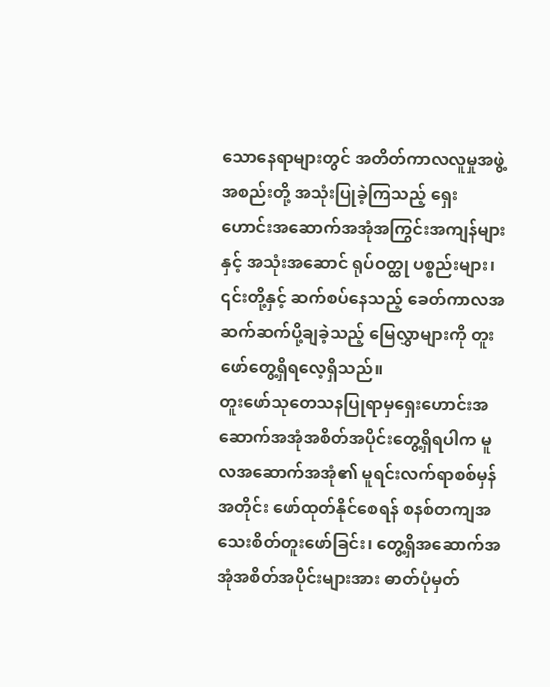သောနေရာများတွင် အတိတ်ကာလလူမှုအဖွဲ့အစည်းတို့ အသုံးပြုခဲ့ကြသည့် ရှေးဟောင်းအဆောက်အအုံအကြွင်းအကျန်များနှင့် အသုံးအဆောင် ရုပ်ဝတ္ထု ပစ္စည်းများ၊ ၎င်းတို့နှင့် ဆက်စပ်နေသည့် ခေတ်ကာလအဆက်ဆက်ပို့ချခဲ့သည့် မြေလွှာများကို တူးဖော်တွေ့ရှိရလေ့ရှိသည်။
တူးဖော်သုတေသနပြုရာမှရှေးဟောင်းအဆောက်အအုံအစိတ်အပိုင်းတွေ့ရှိရပါက မူလအဆောက်အအုံ၏ မူရင်းလက်ရာစစ်မှန်အတိုင်း ဖော်ထုတ်နိုင်စေရန် စနစ်တကျအသေးစိတ်တူးဖော်ခြင်း၊ တွေ့ရှိအဆောက်အအုံအစိတ်အပိုင်းများအား ဓာတ်ပုံမှတ်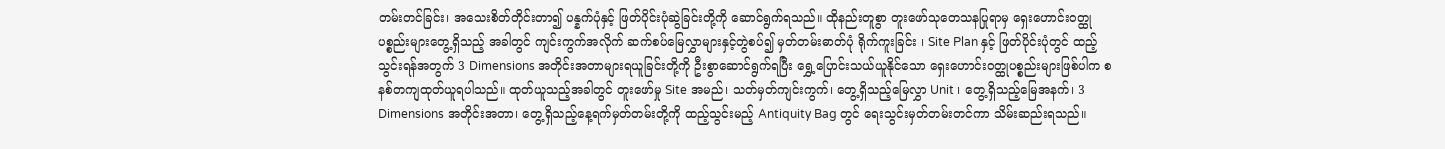တမ်းတင်ခြင်း၊ အသေးစိတ်တိုင်းတာ၍ ပန္နက်ပုံနှင့် ဖြတ်ပိုင်းပုံဆွဲခြင်းတို့ကို ဆောင်ရွက်ရသည်။ ထိုနည်းတူစွာ တူးဖော်သုတေသနပြုရာမှ ရှေးဟောင်းဝတ္ထုပစ္စည်းများတွေ့ရှိသည့် အခါတွင် ကျင်းကွက်အလိုက် ဆက်စပ်မြေလွှာများနှင့်တွဲစပ်၍ မှတ်တမ်းဓာတ်ပုံ ရိုက်ကူးခြင်း ၊ Site Plan နှင့် ဖြတ်ပိုင်းပုံတွင် ထည့်သွင်းရန်အတွက် 3 Dimensions အတိုင်းအတာများရယူခြင်းတို့ကို ဦးစွာဆောင်ရွက်ရပြီး ရွှေ့ပြောင်းသယ်ယူနိုင်သော ရှေးဟောင်းဝတ္ထုပစ္စည်းများဖြစ်ပါက စနစ်တကျထုတ်ယူရပါသည်။ ထုတ်ယူသည့်အခါတွင် တူးဖော်မှု Site အမည်၊ သတ်မှတ်ကျင်းကွက်၊ တွေ့ရှိသည့်မြေလွှာ Unit ၊ တွေ့ရှိသည့်မြေအနက်၊ 3 Dimensions အတိုင်းအတာ၊ တွေ့ရှိသည့်နေ့ရက်မှတ်တမ်းတို့ကို ထည့်သွင်းမည့် Antiquity Bag တွင် ရေးသွင်းမှတ်တမ်းတင်ကာ သိမ်းဆည်းရသည်။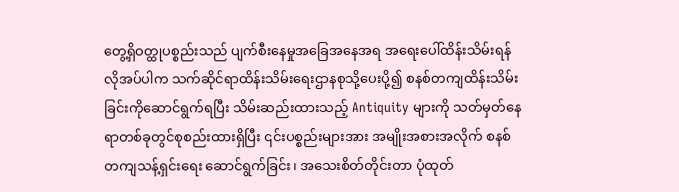တွေ့ရှိဝတ္ထုပစ္စည်းသည် ပျက်စီးနေမှုအခြေအနေအရ အရေးပေါ်ထိန်းသိမ်းရန်လိုအပ်ပါက သက်ဆိုင်ရာထိန်းသိမ်းရေးဌာနစုသို့ပေးပို့၍ စနစ်တကျထိန်းသိမ်းခြင်းကိုဆောင်ရွက်ရပြီး သိမ်းဆည်းထားသည့် Antiquity များကို သတ်မှတ်နေရာတစ်ခုတွင်စုစည်းထားရှိပြီး ၎င်းပစ္စည်းများအား အမျိုးအစားအလိုက် စနစ်တကျသန့်ရှင်းရေး ဆောင်ရွက်ခြင်း၊ အသေးစိတ်တိုင်းတာ ပုံထုတ်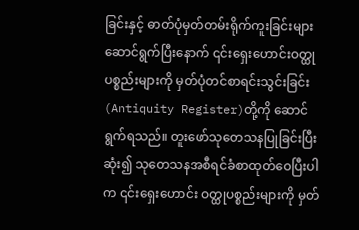ခြင်းနှင့် ဓာတ်ပုံမှတ်တမ်းရိုက်ကူးခြင်းများ ဆောင်ရွက်ပြီးနောက် ၎င်းရှေးဟောင်းဝတ္ထု ပစ္စည်းများကို မှတ်ပုံတင်စာရင်းသွင်းခြင်း (Antiquity Register)တို့ကို ဆောင်ရွက်ရသည်။ တူးဖော်သုတေသနပြုခြင်းပြီးဆုံး၍ သုတေသနအစီရင်ခံစာထုတ်ဝေပြီးပါက ၎င်းရှေးဟောင်း ဝတ္ထုပစ္စည်းများကို မှတ်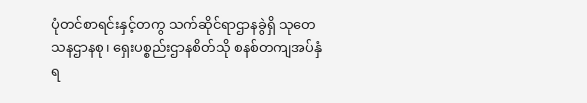ပုံတင်စာရင်းနှင့်တကွ သက်ဆိုင်ရာဌာနခွဲရှိ သုတေသနဌာနစု၊ ရှေးပစ္စည်းဌာနစိတ်သို စနစ်တကျအပ်နှံရ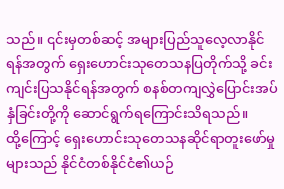သည်။ ၎င်းမှတစ်ဆင့် အများပြည်သူလေ့လာနိုင်ရန်အတွက် ရှေးဟောင်းသုတေသနပြတိုက်သို့ ခင်းကျင်းပြသနိုင်ရန်အတွက် စနစ်တကျလွှဲပြောင်းအပ်နှံခြင်းတို့ကို ဆောင်ရွက်ရကြောင်းသိရသည်။
ထို့ကြောင့် ရှေးဟောင်းသုတေသနဆိုင်ရာတူးဖော်မှုများသည် နိုင်ငံတစ်နိုင်ငံ၏ယဉ်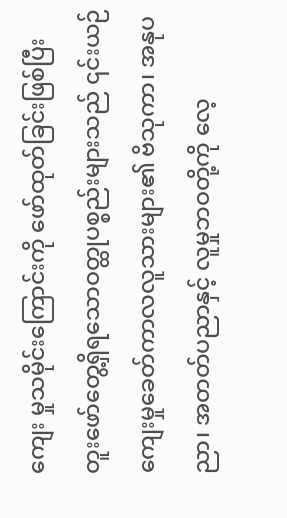ကျေး မှုသမိုင်းကြောင်းကို ဖော်ထုတ်ခြင်းဖြစ်ပြီး တူးဖော်တွေ့ရှိရသောဝတ္ထုပစ္စည်းများသည် ၎င်းယဉ်ကျေးမှုခေတ်ကာလလူသားများ၏ ဗိသုကာ၊ အနုပညာ၊ အတတ်ပညာနှင့် လူမှုဘဝတို့ကို လေ့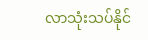လာသုံးသပ်နိုင်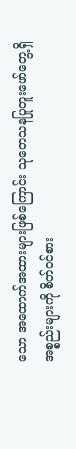သော အထောက်အထားများဖြစ်ကြောင်း သုတေသနပြုတူးဖော်တွေ့ရှိအစ္စည်းများကို စိတ်ဝင်စား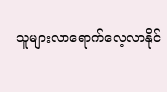သူများလာရောက်လေ့လာနိုင်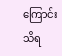ကြောင်းသိရ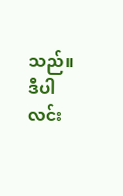သည်။
ဒီပါလင်း